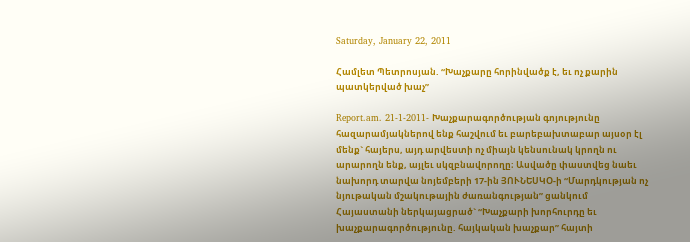Saturday, January 22, 2011

Համլետ Պետրոսյան. “Խաչքարը հորինվածք է, եւ ոչ քարին պատկերված խաչ”

Report.am. 21-1-2011- Խաչքարագործության գոյությունը հազարամյակներով ենք հաշվում եւ բարեբախտաբար այսօր էլ մենք` հայերս, այդ արվեստի ոչ միայն կենսունակ կրողն ու արարողն ենք, այլեւ սկզբնավորողը։ Ասվածը փաստվեց նաեւ նախորդ տարվա նոյեմբերի 17-ին ՅՈՒՆԵՍԿՕ-ի “Մարդկության ոչ նյութական մշակութային ժառանգության” ցանկում Հայաստանի ներկայացրած` “Խաչքարի խորհուրդը եւ խաչքարագործությունը. հայկական խաչքար” հայտի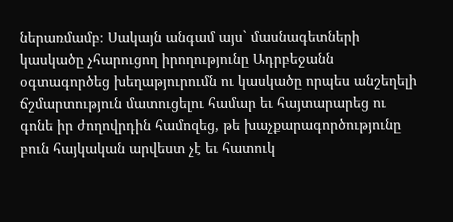ներառմամբ։ Սակայն անգամ այս` մասնագետների կասկածը չհարուցող իրողությունը Ադրբեջանն օգտագործեց խեղաթյուրումն ու կասկածը որպես անշեղելի ճշմարտություն մատուցելու համար եւ հայտարարեց ու գոնե իր ժողովրդին համոզեց, թե խաչքարագործությունը բուն հայկական արվեստ չէ եւ հատուկ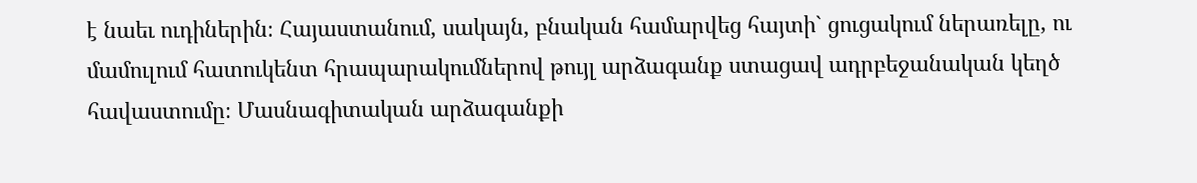է նաեւ ուդիներին։ Հայաստանում, սակայն, բնական համարվեց հայտի` ցուցակում ներառելը, ու մամուլում հատուկենտ հրապարակումներով թույլ արձագանք ստացավ ադրբեջանական կեղծ հավաստումը։ Մասնագիտական արձագանքի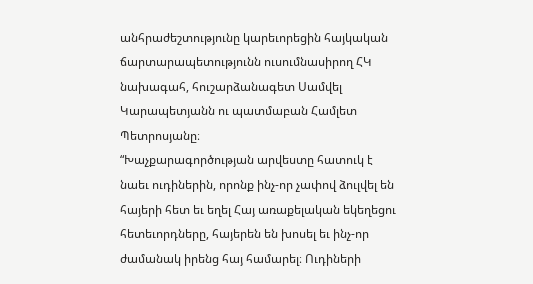անհրաժեշտությունը կարեւորեցին հայկական ճարտարապետությունն ուսումնասիրող ՀԿ նախագահ, հուշարձանագետ Սամվել Կարապետյանն ու պատմաբան Համլետ Պետրոսյանը։
“Խաչքարագործության արվեստը հատուկ է նաեւ ուդիներին, որոնք ինչ-որ չափով ձուլվել են հայերի հետ եւ եղել Հայ առաքելական եկեղեցու հետեւորդները, հայերեն են խոսել եւ ինչ-որ ժամանակ իրենց հայ համարել։ Ուդիների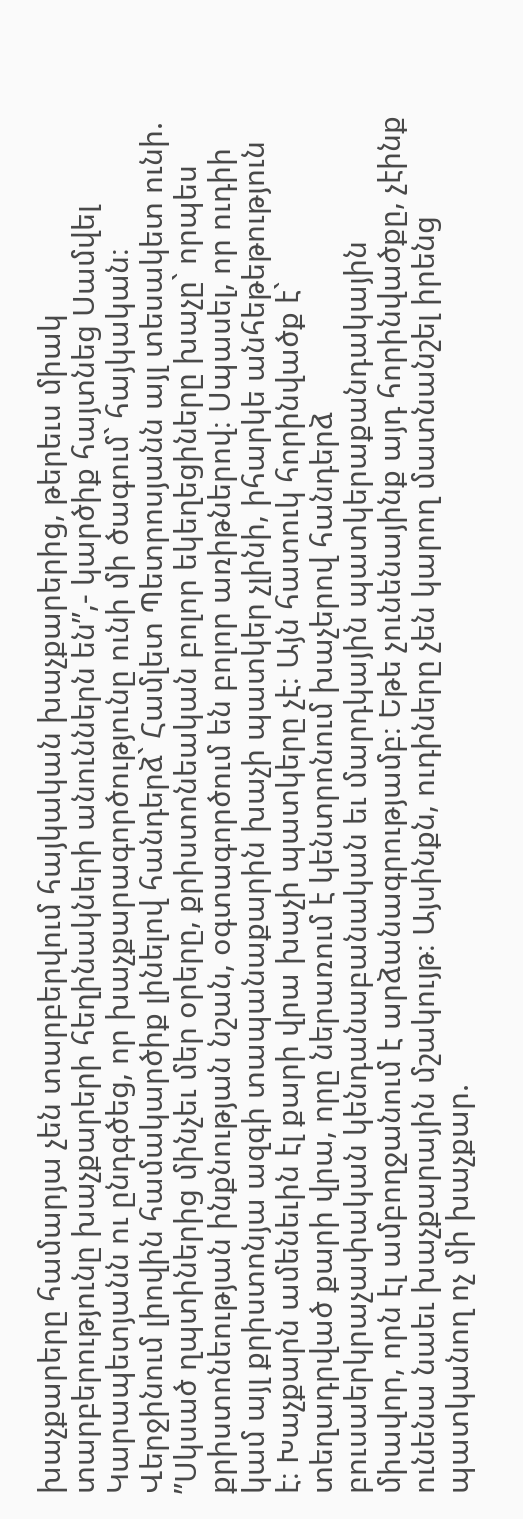խաչքարերը համարյա չեն տարբերվում հայկական խաչքարերից, թերեւս միակ տարբերությունը խաչքարերի հեղինակների անուններն են”,- կարծիք հայտնեց Սամվել Կարապետյանն ու ընդգծեց, որ խաչքարագործությունը ունի մի ծագում` հայկական։
Վերջինում լիովին համակարծիք լինելով հանդերձ` Համլետ Պետրոսյանն այլ տեսակետ ունի. ”Սկսած ղպտիներից մինչեւ մեր օրերը, քրիստոնեական բոլոր եկեղեցիները խաչը` որպես քրիստոնեության ինքնության նշան, օգտագործում են բոլոր առիթներով։ Սպասել, որ ուդիի կամ այլ քրիստոնյա ազգի տապանաքարին խաչի պատկեր չլինի, իհարկե անհեթեթություն է։ Խաչքարն ամենեւին էլ քարի վրա խաչի պատկերը չէ։ Այն հատուկ հորինվածք է` տեղադրված քարի վրա, որը ներառում է կենտրոնում խաչերով հանդերձ բուսաերկրաչափական կենդանաբանական եւ մարդկային պատկերաքանդակային միավոր, որն էլ ամբողջանում է արձանագրությամբ։ Եթե չունենայինք այդ հորինվածքը, չէինք ունենա նաեւ խաչքարային մշակույթ։ Այսինքն, ուդիները չեն կարող մատնանշել իրենց պատկանող ոչ մի խաչքար.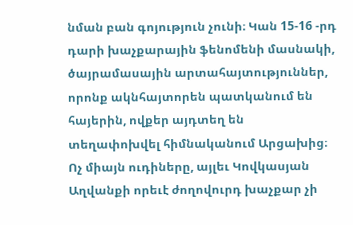նման բան գոյություն չունի։ Կան 15-16 -րդ դարի խաչքարային ֆենոմենի մասնակի, ծայրամասային արտահայտություններ, որոնք ակնհայտորեն պատկանում են հայերին, ովքեր այդտեղ են տեղափոխվել հիմնականում Արցախից։ Ոչ միայն ուդիները, այլեւ Կովկասյան Աղվանքի որեւէ ժողովուրդ խաչքար չի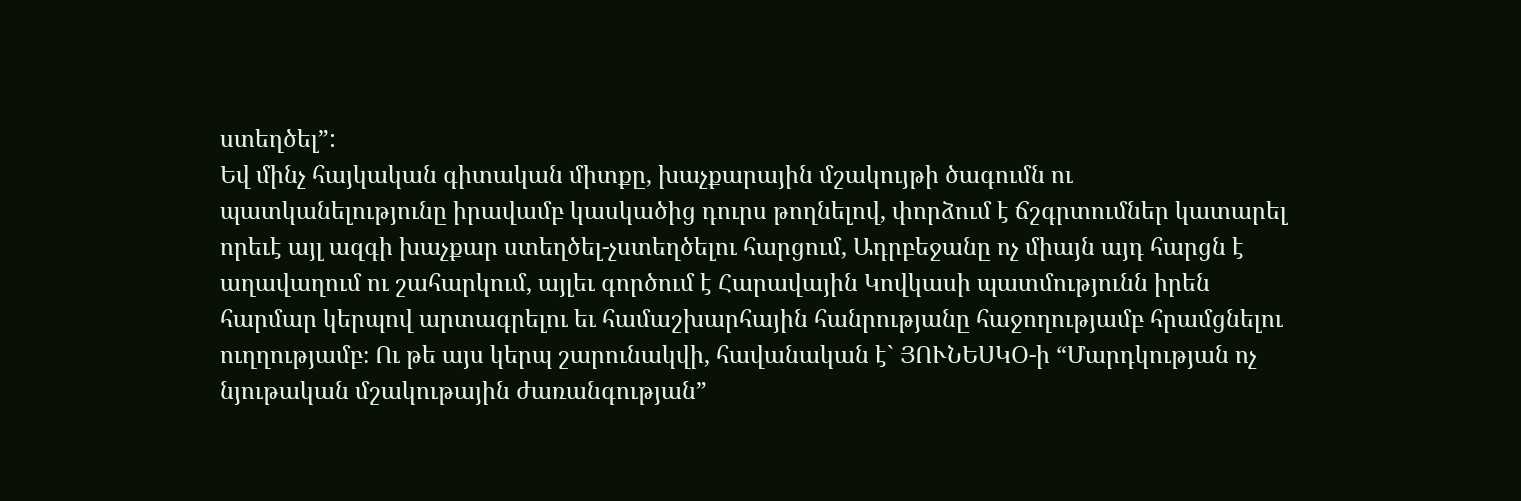ստեղծել”:
Եվ մինչ հայկական գիտական միտքը, խաչքարային մշակույթի ծագումն ու պատկանելությունը իրավամբ կասկածից դուրս թողնելով, փորձում է ճշգրտումներ կատարել որեւէ այլ ազգի խաչքար ստեղծել-չստեղծելու հարցում, Ադրբեջանը ոչ միայն այդ հարցն է աղավաղում ու շահարկում, այլեւ գործում է Հարավային Կովկասի պատմությունն իրեն հարմար կերպով արտագրելու եւ համաշխարհային հանրությանը հաջողությամբ հրամցնելու ուղղությամբ։ Ու թե այս կերպ շարունակվի, հավանական է` ՅՈՒՆԵՍԿՕ-ի “Մարդկության ոչ նյութական մշակութային ժառանգության”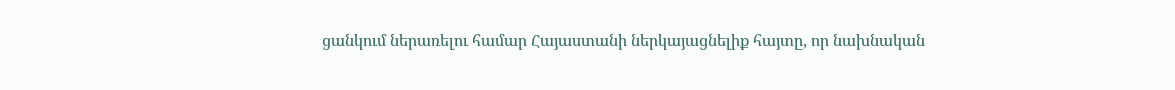ցանկում ներառելու համար Հայաստանի ներկայացնելիք հայտը, որ նախնական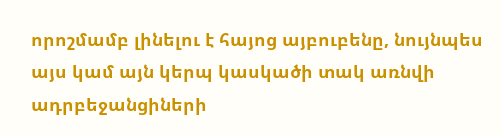որոշմամբ լինելու է հայոց այբուբենը, նույնպես այս կամ այն կերպ կասկածի տակ առնվի ադրբեջանցիների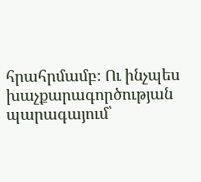հրահրմամբ։ Ու ինչպես խաչքարագործության պարագայում՝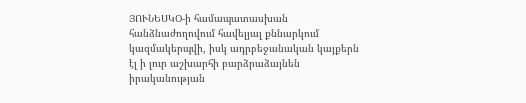ՅՈՒՆԵՍԿՕ-ի համապատասխան հանձնաժողովում հավելյալ քննարկում կազմակերպվի, իսկ ադրբեջանական կայքերն էլ ի լուր աշխարհի բարձրաձայնեն իրականության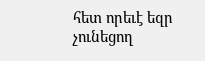հետ որեւէ եզր չունեցող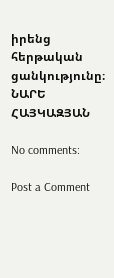իրենց հերթական ցանկությունը։
ՆԱՐԵ ՀԱՅԿԱԶՅԱՆ

No comments:

Post a Comment